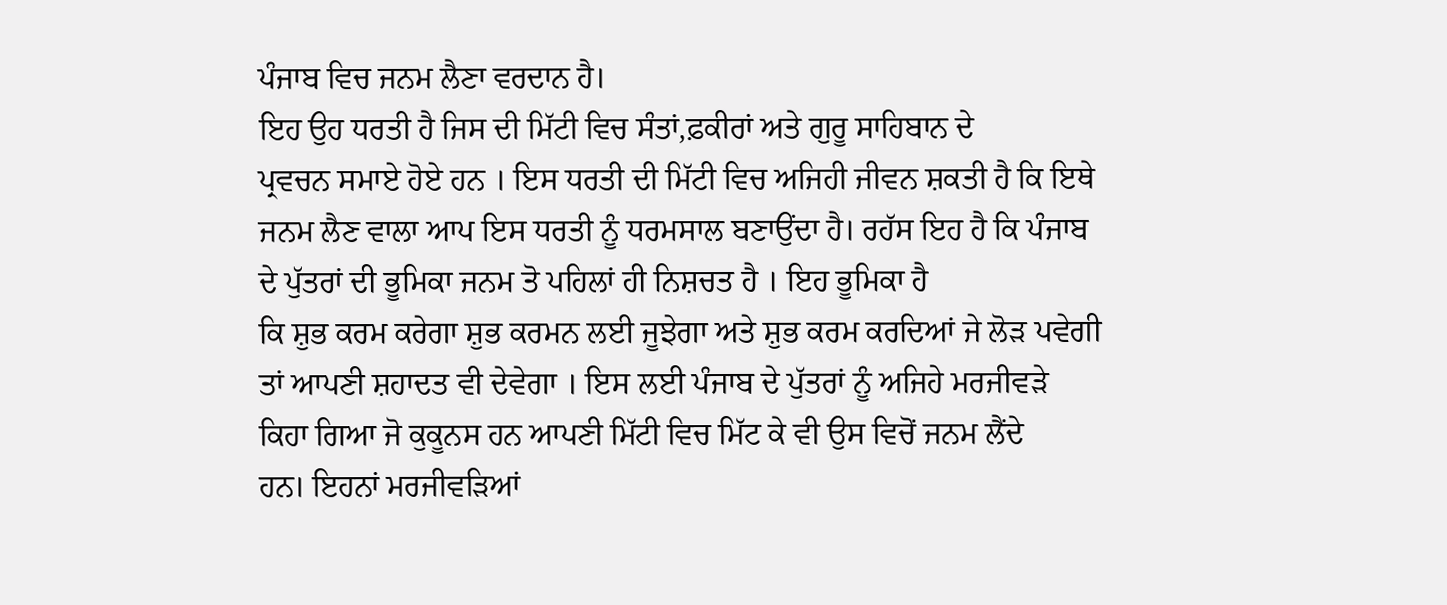ਪੰਜਾਬ ਵਿਚ ਜਨਮ ਲੈਣਾ ਵਰਦਾਨ ਹੈ।
ਇਹ ਉਹ ਧਰਤੀ ਹੈ ਜਿਸ ਦੀ ਮਿੱਟੀ ਵਿਚ ਸੰਤਾਂ,ਫ਼ਕੀਰਾਂ ਅਤੇ ਗੁਰੂ ਸਾਹਿਬਾਨ ਦੇ
ਪ੍ਰਵਚਨ ਸਮਾਏ ਹੋਏ ਹਨ । ਇਸ ਧਰਤੀ ਦੀ ਮਿੱਟੀ ਵਿਚ ਅਜਿਹੀ ਜੀਵਨ ਸ਼ਕਤੀ ਹੈ ਕਿ ਇਥੇ
ਜਨਮ ਲੈਣ ਵਾਲਾ ਆਪ ਇਸ ਧਰਤੀ ਨੂੰ ਧਰਮਸਾਲ ਬਣਾਉਂਦਾ ਹੈ। ਰਹੱਸ ਇਹ ਹੈ ਕਿ ਪੰਜਾਬ
ਦੇ ਪੁੱਤਰਾਂ ਦੀ ਭੂਮਿਕਾ ਜਨਮ ਤੋ ਪਹਿਲਾਂ ਹੀ ਨਿਸ਼ਚਤ ਹੈ । ਇਹ ਭੂਮਿਕਾ ਹੈ
ਕਿ ਸ਼ੁਭ ਕਰਮ ਕਰੇਗਾ ਸ਼ੁਭ ਕਰਮਨ ਲਈ ਜੂਝੇਗਾ ਅਤੇ ਸ਼ੁਭ ਕਰਮ ਕਰਦਿਆਂ ਜੇ ਲੋੜ ਪਵੇਗੀ
ਤਾਂ ਆਪਣੀ ਸ਼ਹਾਦਤ ਵੀ ਦੇਵੇਗਾ । ਇਸ ਲਈ ਪੰਜਾਬ ਦੇ ਪੁੱਤਰਾਂ ਨੂੰ ਅਜਿਹੇ ਮਰਜੀਵੜੇ
ਕਿਹਾ ਗਿਆ ਜੋ ਕੁਕੂਨਸ ਹਨ ਆਪਣੀ ਮਿੱਟੀ ਵਿਚ ਮਿੱਟ ਕੇ ਵੀ ਉਸ ਵਿਚੋਂ ਜਨਮ ਲੈਂਦੇ
ਹਨ। ਇਹਨਾਂ ਮਰਜੀਵੜਿਆਂ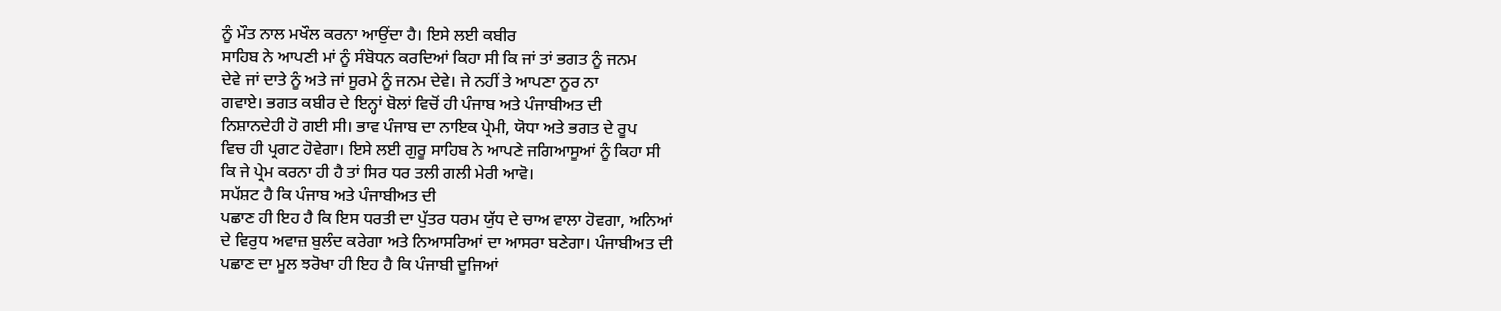ਨੂੰ ਮੌਤ ਨਾਲ ਮਖੌਲ ਕਰਨਾ ਆਉਂਦਾ ਹੈ। ਇਸੇ ਲਈ ਕਬੀਰ
ਸਾਹਿਬ ਨੇ ਆਪਣੀ ਮਾਂ ਨੂੰ ਸੰਬੋਧਨ ਕਰਦਿਆਂ ਕਿਹਾ ਸੀ ਕਿ ਜਾਂ ਤਾਂ ਭਗਤ ਨੂੰ ਜਨਮ
ਦੇਵੇ ਜਾਂ ਦਾਤੇ ਨੂੰ ਅਤੇ ਜਾਂ ਸੂਰਮੇ ਨੂੰ ਜਨਮ ਦੇਵੇ। ਜੇ ਨਹੀਂ ਤੇ ਆਪਣਾ ਨੂਰ ਨਾ
ਗਵਾਏ। ਭਗਤ ਕਬੀਰ ਦੇ ਇਨ੍ਹਾਂ ਬੋਲਾਂ ਵਿਚੋਂ ਹੀ ਪੰਜਾਬ ਅਤੇ ਪੰਜਾਬੀਅਤ ਦੀ
ਨਿਸ਼ਾਨਦੇਹੀ ਹੋ ਗਈ ਸੀ। ਭਾਵ ਪੰਜਾਬ ਦਾ ਨਾਇਕ ਪ੍ਰੇਮੀ, ਯੋਧਾ ਅਤੇ ਭਗਤ ਦੇ ਰੂਪ
ਵਿਚ ਹੀ ਪ੍ਰਗਟ ਹੋਵੇਗਾ। ਇਸੇ ਲਈ ਗੁਰੂ ਸਾਹਿਬ ਨੇ ਆਪਣੇ ਜਗਿਆਸੂਆਂ ਨੂੰ ਕਿਹਾ ਸੀ
ਕਿ ਜੇ ਪ੍ਰੇਮ ਕਰਨਾ ਹੀ ਹੈ ਤਾਂ ਸਿਰ ਧਰ ਤਲੀ ਗਲੀ ਮੇਰੀ ਆਵੋ।
ਸਪੱਸ਼ਟ ਹੈ ਕਿ ਪੰਜਾਬ ਅਤੇ ਪੰਜਾਬੀਅਤ ਦੀ
ਪਛਾਣ ਹੀ ਇਹ ਹੈ ਕਿ ਇਸ ਧਰਤੀ ਦਾ ਪੁੱਤਰ ਧਰਮ ਯੁੱਧ ਦੇ ਚਾਅ ਵਾਲਾ ਹੋਵਗਾ, ਅਨਿਆਂ
ਦੇ ਵਿਰੁਧ ਅਵਾਜ਼ ਬੁਲੰਦ ਕਰੇਗਾ ਅਤੇ ਨਿਆਸਰਿਆਂ ਦਾ ਆਸਰਾ ਬਣੇਗਾ। ਪੰਜਾਬੀਅਤ ਦੀ
ਪਛਾਣ ਦਾ ਮੂਲ ਝਰੋਖਾ ਹੀ ਇਹ ਹੈ ਕਿ ਪੰਜਾਬੀ ਦੂਜਿਆਂ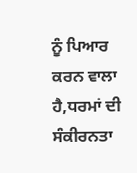ਨੂੰ ਪਿਆਰ ਕਰਨ ਵਾਲਾ
ਹੈ,ਧਰਮਾਂ ਦੀ ਸੰਕੀਰਨਤਾ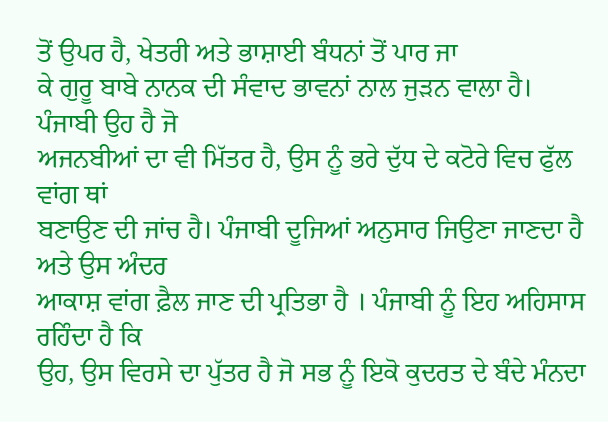ਤੋਂ ਉਪਰ ਹੈ, ਖੇਤਰੀ ਅਤੇ ਭਾਸ਼ਾਈ ਬੰਧਨਾਂ ਤੋਂ ਪਾਰ ਜਾ
ਕੇ ਗੁਰੂ ਬਾਬੇ ਨਾਨਕ ਦੀ ਸੰਵਾਦ ਭਾਵਨਾਂ ਨਾਲ ਜੁੜਨ ਵਾਲਾ ਹੈ। ਪੰਜਾਬੀ ਉਹ ਹੈ ਜੋ
ਅਜਨਬੀਆਂ ਦਾ ਵੀ ਮਿੱਤਰ ਹੈ, ਉਸ ਨੂੰ ਭਰੇ ਦੁੱਧ ਦੇ ਕਟੋਰੇ ਵਿਚ ਫੁੱਲ ਵਾਂਗ ਥਾਂ
ਬਣਾਉਣ ਦੀ ਜਾਂਚ ਹੈ। ਪੰਜਾਬੀ ਦੂਜਿਆਂ ਅਨੁਸਾਰ ਜਿਉਣਾ ਜਾਣਦਾ ਹੈ ਅਤੇ ਉਸ ਅੰਦਰ
ਆਕਾਸ਼ ਵਾਂਗ ਫ਼ੈਲ ਜਾਣ ਦੀ ਪ੍ਰਤਿਭਾ ਹੈ । ਪੰਜਾਬੀ ਨੂੰ ਇਹ ਅਹਿਸਾਸ ਰਹਿੰਦਾ ਹੈ ਕਿ
ਉਹ, ਉਸ ਵਿਰਸੇ ਦਾ ਪੁੱਤਰ ਹੈ ਜੋ ਸਭ ਨੂੰ ਇਕੋ ਕੁਦਰਤ ਦੇ ਬੰਦੇ ਮੰਨਦਾ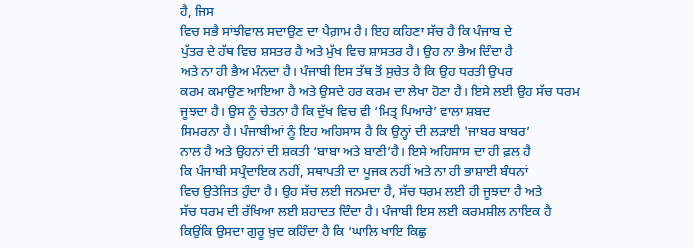ਹੈ, ਜਿਸ
ਵਿਚ ਸਭੈ ਸਾਂਝੀਵਾਲ ਸਦਾਉਣ ਦਾ ਪੈਗ਼ਾਮ ਹੈ। ਇਹ ਕਹਿਣਾ ਸੱਚ ਹੈ ਕਿ ਪੰਜਾਬ ਦੇ
ਪੁੱਤਰ ਦੇ ਹੱਥ ਵਿਚ ਸ਼ਸਤਰ ਹੈ ਅਤੇ ਮੁੱਖ ਵਿਚ ਸ਼ਾਸਤਰ ਹੈ। ਉਹ ਨਾ ਭੈਅ ਦਿੰਦਾ ਹੈ
ਅਤੇ ਨਾ ਹੀ ਭੈਅ ਮੰਨਦਾ ਹੈ। ਪੰਜਾਬੀ ਇਸ ਤੱਥ ਤੋਂ ਸੁਚੇਤ ਹੈ ਕਿ ਉਹ ਧਰਤੀ ਉਪਰ
ਕਰਮ ਕਮਾਉਣ ਆਇਆ ਹੈ ਅਤੇ ਉਸਦੇ ਹਰ ਕਰਮ ਦਾ ਲੇਖਾ ਹੋਣਾ ਹੈ। ਇਸੇ ਲਈ ਉਹ ਸੱਚ ਧਰਮ
ਜੂਝਦਾ ਹੈ। ਉਸ ਨੂੰ ਚੇਤਨਾ ਹੈ ਕਿ ਦੁੱਖ ਵਿਚ ਵੀ ‘ਮਿਤ੍ਰ ਪਿਆਰੇ’ ਵਾਲਾ ਸ਼ਬਦ
ਸਿਮਰਨਾ ਹੈ। ਪੰਜਾਬੀਆਂ ਨੂੰ ਇਹ ਅਹਿਸਾਸ ਹੈ ਕਿ ਉਨ੍ਹਾਂ ਦੀ ਲੜਾਈ 'ਜਾਬਰ ਬਾਬਰ’
ਨਾਲ ਹੈ ਅਤੇ ਉਹਨਾਂ ਦੀ ਸ਼ਕਤੀ ‘ਬਾਬਾ ਅਤੇ ਬਾਣੀ’ਹੈ। ਇਸੇ ਅਹਿਸਾਸ ਦਾ ਹੀ ਫ਼ਲ ਹੈ
ਕਿ ਪੰਜਾਬੀ ਸਪ੍ਰੰਦਾਇਕ ਨਹੀਂ, ਸਥਾਪਤੀ ਦਾ ਪੂਜਕ ਨਹੀਂ ਅਤੇ ਨਾ ਹੀ ਭਾਸ਼ਾਈ ਬੰਧਨਾਂ
ਵਿਚ ਉਤੇਜਿਤ ਹੁੰਦਾ ਹੈ। ਉਹ ਸੱਚ ਲਈ ਜਨਮਦਾ ਹੈ, ਸੱਚ ਧਰਮ ਲਈ ਹੀ ਜੂਝਦਾ ਹੈ ਅਤੇ
ਸੱਚ ਧਰਮ ਦੀ ਰੱਖਿਆ ਲਈ ਸ਼ਹਾਦਤ ਦਿੰਦਾ ਹੈ। ਪੰਜਾਬੀ ਇਸ ਲਈ ਕਰਮਸ਼ੀਲ ਨਾਇਕ ਹੈ
ਕਿਉਂਕਿ ਉਸਦਾ ਗੁਰੂ ਖ਼ੁਦ ਕਹਿੰਦਾ ਹੈ ਕਿ ‘ਘਾਲਿ ਖਾਇ ਕਿਛੁ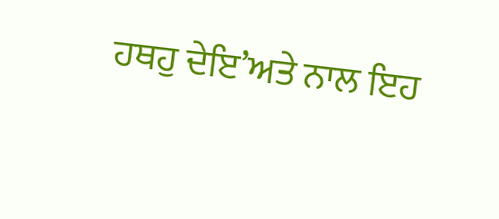ਹਥਹੁ ਦੇਇ’ਅਤੇ ਨਾਲ ਇਹ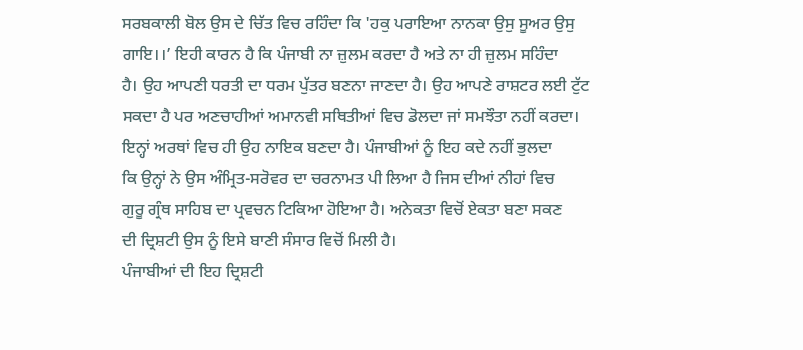ਸਰਬਕਾਲੀ ਬੋਲ ਉਸ ਦੇ ਚਿੱਤ ਵਿਚ ਰਹਿੰਦਾ ਕਿ 'ਹਕੁ ਪਰਾਇਆ ਨਾਨਕਾ ਉਸੁ ਸੂਅਰ ਉਸੁ
ਗਾਇ।।’ ਇਹੀ ਕਾਰਨ ਹੈ ਕਿ ਪੰਜਾਬੀ ਨਾ ਜ਼ੁਲਮ ਕਰਦਾ ਹੈ ਅਤੇ ਨਾ ਹੀ ਜ਼ੁਲਮ ਸਹਿੰਦਾ
ਹੈ। ਉਹ ਆਪਣੀ ਧਰਤੀ ਦਾ ਧਰਮ ਪੁੱਤਰ ਬਣਨਾ ਜਾਣਦਾ ਹੈ। ਉਹ ਆਪਣੇ ਰਾਸ਼ਟਰ ਲਈ ਟੁੱਟ
ਸਕਦਾ ਹੈ ਪਰ ਅਣਚਾਹੀਆਂ ਅਮਾਨਵੀ ਸਥਿਤੀਆਂ ਵਿਚ ਡੋਲਦਾ ਜਾਂ ਸਮਝੌਤਾ ਨਹੀਂ ਕਰਦਾ।
ਇਨ੍ਹਾਂ ਅਰਥਾਂ ਵਿਚ ਹੀ ਉਹ ਨਾਇਕ ਬਣਦਾ ਹੈ। ਪੰਜਾਬੀਆਂ ਨੂੰ ਇਹ ਕਦੇ ਨਹੀਂ ਭੁਲਦਾ
ਕਿ ਉਨ੍ਹਾਂ ਨੇ ਉਸ ਅੰਮ੍ਰਿਤ-ਸਰੋਵਰ ਦਾ ਚਰਨਾਮਤ ਪੀ ਲਿਆ ਹੈ ਜਿਸ ਦੀਆਂ ਨੀਹਾਂ ਵਿਚ
ਗੁਰੂ ਗ੍ਰੰਥ ਸਾਹਿਬ ਦਾ ਪ੍ਰਵਚਨ ਟਿਕਿਆ ਹੋਇਆ ਹੈ। ਅਨੇਕਤਾ ਵਿਚੋਂ ਏਕਤਾ ਬਣਾ ਸਕਣ
ਦੀ ਦ੍ਰਿਸ਼ਟੀ ਉਸ ਨੂੰ ਇਸੇ ਬਾਣੀ ਸੰਸਾਰ ਵਿਚੋਂ ਮਿਲੀ ਹੈ।
ਪੰਜਾਬੀਆਂ ਦੀ ਇਹ ਦ੍ਰਿਸ਼ਟੀ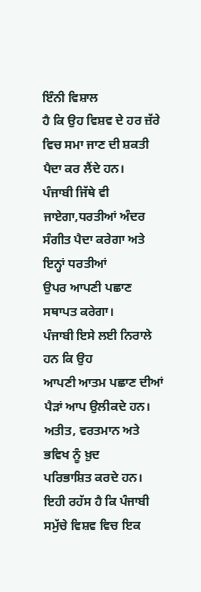ਇੰਨੀ ਵਿਸ਼ਾਲ
ਹੈ ਕਿ ਉਹ ਵਿਸ਼ਵ ਦੇ ਹਰ ਜ਼ੱਰੇ ਵਿਚ ਸਮਾ ਜਾਣ ਦੀ ਸ਼ਕਤੀ ਪੈਦਾ ਕਰ ਲੈਂਦੇ ਹਨ।
ਪੰਜਾਬੀ ਜਿੱਥੇ ਵੀ ਜਾਏਗਾ,ਧਰਤੀਆਂ ਅੰਦਰ ਸੰਗੀਤ ਪੈਦਾ ਕਰੇਗਾ ਅਤੇ ਇਨ੍ਹਾਂ ਧਰਤੀਆਂ
ਉਪਰ ਆਪਣੀ ਪਛਾਣ ਸਥਾਪਤ ਕਰੇਗਾ।
ਪੰਜਾਬੀ ਇਸੇ ਲਈ ਨਿਰਾਲੇ ਹਨ ਕਿ ਉਹ
ਆਪਣੀ ਆਤਮ ਪਛਾਣ ਦੀਆਂ ਪੈੜਾਂ ਆਪ ਉਲੀਕਦੇ ਹਨ। ਅਤੀਤ, ਵਰਤਮਾਨ ਅਤੇ ਭਵਿਖ ਨੂੰ ਖ਼ੁਦ
ਪਰਿਭਾਸ਼ਿਤ ਕਰਦੇ ਹਨ। ਇਹੀ ਰਹੱਸ ਹੈ ਕਿ ਪੰਜਾਬੀ ਸਮੁੱਚੇ ਵਿਸ਼ਵ ਵਿਚ ਇਕ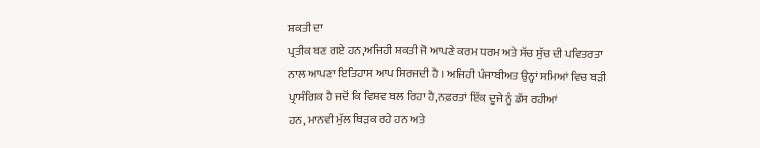ਸ਼ਕਤੀ ਦਾ
ਪ੍ਰਤੀਕ ਬਣ ਗਏ ਹਨ,ਅਜਿਹੀ ਸ਼ਕਤੀ ਜੋ ਆਪਣੇ ਕਰਮ ਧਰਮ ਅਤੇ ਸੱਚ ਸੁੱਚ ਦੀ ਪਵਿਤਰਤਾ
ਨਾਲ ਆਪਣਾ ਇਤਿਹਾਸ ਆਪ ਸਿਰਜਦੀ ਹੈ । ਅਜਿਹੀ ਪੰਜਾਬੀਅਤ ਉਨ੍ਹਾਂ ਸਮਿਆਂ ਵਿਚ ਬੜੀ
ਪ੍ਰਾਸੰਗਿਕ ਹੈ ਜਦੋਂ ਕਿ ਵਿਸ਼ਵ ਬਲ ਰਿਹਾ ਹੈ,ਨਫ਼ਰਤਾਂ ਇੱਕ ਦੂਜੇ ਨੂੰ ਡੱਸ ਰਹੀਆਂ
ਹਨ, ਮਾਨਵੀ ਮੁੱਲ ਥਿੜਕ ਰਹੇ ਹਨ ਅਤੇ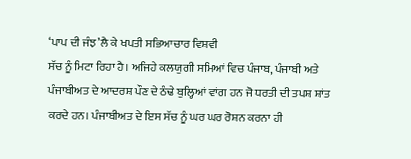‘ਪਾਪ ਦੀ ਜੰਝ’ਲੈ ਕੇ ਖਪਤੀ ਸਭਿਆਚਾਰ ਵਿਸ਼ਵੀ
ਸੱਚ ਨੂੰ ਮਿਟਾ ਰਿਹਾ ਹੈ। ਅਜਿਹੇ ਕਲਯੁਗੀ ਸਮਿਆਂ ਵਿਚ ਪੰਜਾਬ, ਪੰਜਾਬੀ ਅਤੇ
ਪੰਜਾਬੀਅਤ ਦੇ ਆਦਰਸ਼ ਪੌਣ ਦੇ ਠੰਢੇ ਬੁਲ੍ਹਿਆਂ ਵਾਂਗ ਹਨ ਜੋ ਧਰਤੀ ਦੀ ਤਪਸ਼ ਸ਼ਾਂਤ
ਕਰਦੇ ਹਨ। ਪੰਜਾਬੀਅਤ ਦੇ ਇਸ ਸੱਚ ਨੂੰ ਘਰ ਘਰ ਰੋਸ਼ਨ ਕਰਨਾ ਹੀ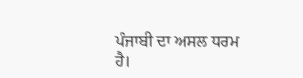ਪੰਜਾਬੀ ਦਾ ਅਸਲ ਧਰਮ
ਹੈ।